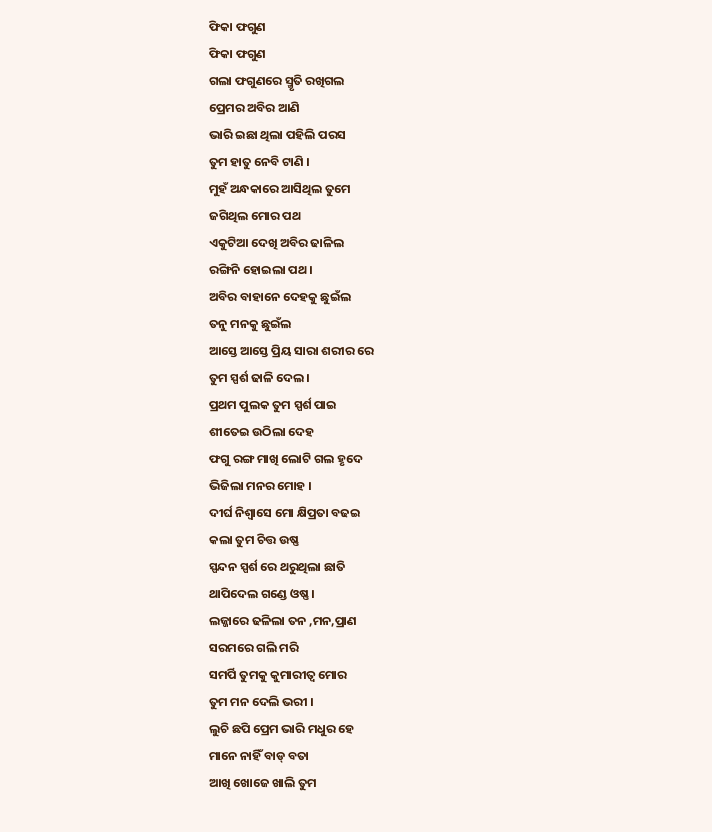ଫିକା ଫଗୁଣ
ଫିକା ଫଗୁଣ
ଗଲା ଫଗୁଣରେ ସ୍ମୃତି ରଖିଗଲ
ପ୍ରେମର ଅବିର ଆଣି
ଭାରି ଇଛା ଥିଲା ପହିଲି ପରସ
ତୁମ ହାତୁ ନେବି ଟାଣି ।
ମୁହଁ ଅନ୍ଧକାରେ ଆସିଥିଲ ତୁମେ
ଜଗିଥିଲ ମୋର ପଥ
ଏକୁଟିଆ ଦେଖି ଅବିର ଢାଳିଲ
ରଙ୍ଗିନି ହୋଇଲା ପଥ ।
ଅବିର ବାହାନେ ଦେହକୁ ଛୁଇଁଲ
ତନୁ ମନକୁ ଛୁଇଁଲ
ଆସ୍ତେ ଆସ୍ତେ ପ୍ରିୟ ସାରା ଶରୀର ରେ
ତୁମ ସ୍ପର୍ଶ ଢାଳି ଦେଲ ।
ପ୍ରଥମ ପୁଲକ ତୁମ ସ୍ପର୍ଶ ପାଇ
ଶୀତେଇ ଉଠିଲା ଦେହ
ଫଗୁ ରଙ୍ଗ ମାଖି ଲୋଟି ଗଲ ହୃଦେ
ଭିଜିଲା ମନର ମୋହ ।
ଦୀର୍ଘ ନିଶ୍ବାସେ ମୋ କ୍ଷିପ୍ରତା ବଢଇ
କଲା ତୁମ ଚିତ୍ତ ଉଷ୍ଣ
ସ୍ପନ୍ଦନ ସ୍ପର୍ଶ ରେ ଥରୁଥିଲା ଛାତି
ଥାପିଦେଲ ଗଣ୍ଡେ ଓଷ୍ଣ ।
ଲଜ୍ଜାରେ ଢଳିଲା ତନ ,ମନ,ପ୍ରାଣ
ସରମରେ ଗଲି ମରି
ସମର୍ପି ତୁମକୁ କୁମାରୀତ୍ବ ମୋର
ତୁମ ମନ ଦେଲି ଭରୀ ।
ଲୁଚି ଛପି ପ୍ରେମ ଭାରି ମଧୁର ହେ
ମାନେ ନାହିଁ ବାଡ୍ ବତା
ଆଖି ଖୋଜେ ଖାଲି ତୁମ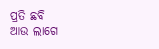ପ୍ରତି ଛବି
ଆଉ ଲାଗେ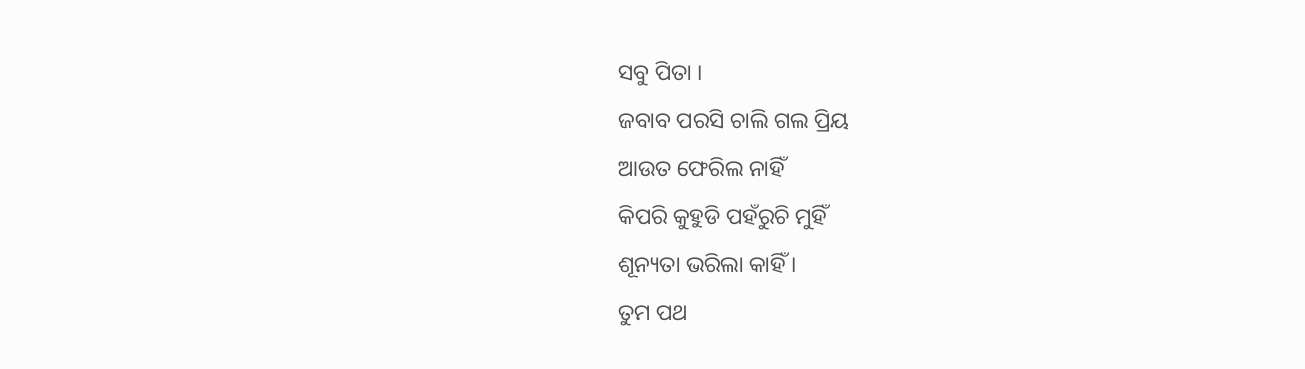ସବୁ ପିତା ।
ଜବାବ ପରସି ଚାଲି ଗଲ ପ୍ରିୟ
ଆଉତ ଫେରିଲ ନାହିଁ
କିପରି କୁହୁଡି ପହଁରୁଚି ମୁହିଁ
ଶୂନ୍ୟତା ଭରିଲା କାହିଁ ।
ତୁମ ପଥ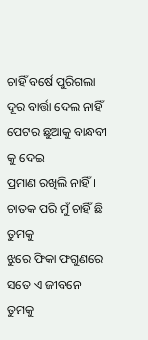ଚାହିଁ ବର୍ଷେ ପୁରିଗଲା
ଦୂର ବାର୍ତ୍ତା ଦେଲ ନାହିଁ
ପେଟର ଛୁଆକୁ ବାନ୍ଧବୀ କୁ ଦେଇ
ପ୍ରମାଣ ରଖିଲି ନାହିଁ ।
ଚାତକ ପରି ମୁଁ ଚାହିଁ ଛି ତୁମକୁ
ଝୁରେ ଫିକା ଫଗୁଣରେ
ସତେ ଏ ଜୀବନେ ତୁମକୁ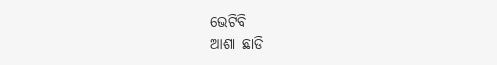ଭେଟିବି
ଆଶା ଛାଡି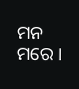ମନ ମରେ ।